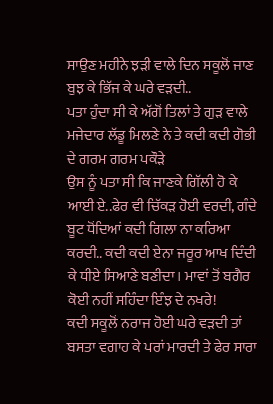ਸਾਉਣ ਮਹੀਨੇ ਝੜੀ ਵਾਲੇ ਦਿਨ ਸਕੂਲੋਂ ਜਾਣ ਬੁਝ ਕੇ ਭਿੱਜ ਕੇ ਘਰੇ ਵੜਦੀ..
ਪਤਾ ਹੁੰਦਾ ਸੀ ਕੇ ਅੱਗੋਂ ਤਿਲਾਂ ਤੇ ਗੁੜ ਵਾਲੇ ਮਜੇਦਾਰ ਲੱਡੂ ਮਿਲਣੇ ਨੇ ਤੇ ਕਦੀ ਕਦੀ ਗੋਭੀ ਦੇ ਗਰਮ ਗਰਮ ਪਕੌੜੇ
ਉਸ ਨੂੰ ਪਤਾ ਸੀ ਕਿ ਜਾਣਕੇ ਗਿੱਲੀ ਹੋ ਕੇ ਆਈ ਏ..ਫੇਰ ਵੀ ਚਿੱਕੜ ਹੋਈ ਵਰਦੀ, ਗੰਦੇ ਬੂਟ ਧੋਂਦਿਆਂ ਕਦੀ ਗਿਲਾ ਨਾ ਕਰਿਆ ਕਰਦੀ.. ਕਦੀ ਕਦੀ ਏਨਾ ਜਰੂਰ ਆਖ ਦਿੰਦੀ ਕੇ ਧੀਏ ਸਿਆਣੇ ਬਣੀਦਾ। ਮਾਵਾਂ ਤੋਂ ਬਗੈਰ ਕੋਈ ਨਹੀਂ ਸਹਿੰਦਾ ਇੰਝ ਦੇ ਨਖਰੇ!
ਕਦੀ ਸਕੂਲੋਂ ਨਰਾਜ ਹੋਈ ਘਰੇ ਵੜਦੀ ਤਾਂ ਬਸਤਾ ਵਗਾਹ ਕੇ ਪਰਾਂ ਮਾਰਦੀ ਤੇ ਫੇਰ ਸਾਰਾ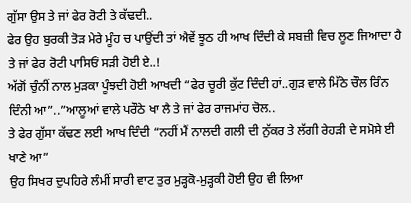ਗੁੱਸਾ ਉਸ ਤੇ ਜਾਂ ਫੇਰ ਰੋਟੀ ਤੇ ਕੱਢਦੀ..
ਫੇਰ ਉਹ ਬੁਰਕੀ ਤੋੜ ਮੇਰੇ ਮੂੰਹ ਚ ਪਾਉਂਦੀ ਤਾਂ ਐਵੇਂ ਝੂਠ ਹੀ ਆਖ ਦਿੰਦੀ ਕੇ ਸਬਜ਼ੀ ਵਿਚ ਲੂਣ ਜਿਆਦਾ ਹੈ ਤੇ ਜਾਂ ਫੇਰ ਰੋਟੀ ਪਾਸਿਓਂ ਸੜੀ ਹੋਈ ਏ..!
ਅੱਗੋਂ ਚੁੰਨੀਂ ਨਾਲ ਮੁੜਕਾ ਪੂੰਝਦੀ ਹੋਈ ਆਖਦੀ “ਫੇਰ ਚੂਰੀ ਕੁੱਟ ਦਿੰਦੀ ਹਾਂ..ਗੁੜ ਵਾਲੇ ਮਿੱਠੇ ਚੌਲ ਰਿੰਨ ਦਿੰਨੀ ਆ”..”ਆਲੂਆਂ ਵਾਲੇ ਪਰੌਠੇ ਖਾ ਲੈ ਤੇ ਜਾਂ ਫੇਰ ਰਾਜਮਾਂਹ ਚੋਲ..
ਤੇ ਫੇਰ ਗੁੱਸਾ ਕੱਢਣ ਲਈ ਆਖ ਦਿੰਦੀ “ਨਹੀਂ ਮੈਂ ਨਾਲਦੀ ਗਲੀ ਦੀ ਨੁੱਕਰ ਤੇ ਲੱਗੀ ਰੇਹੜੀ ਦੇ ਸਮੋਸੇ ਈ ਖਾਣੇ ਆ”
ਉਹ ਸਿਖਰ ਦੁਪਹਿਰੇ ਲੰਮੀਂ ਸਾਰੀ ਵਾਟ ਤੁਰ ਮੁੜ੍ਹਕੋ-ਮੁੜ੍ਹਕੀ ਹੋਈ ਉਹ ਵੀ ਲਿਆ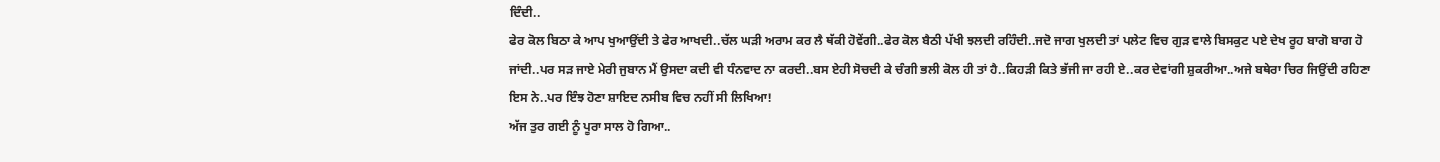ਦਿੰਦੀ..
ਫੇਰ ਕੋਲ ਬਿਠਾ ਕੇ ਆਪ ਖੁਆਉਂਦੀ ਤੇ ਫੇਰ ਆਖਦੀ..ਚੱਲ ਘੜੀ ਅਰਾਮ ਕਰ ਲੈ ਥੱਕੀ ਹੋਵੇਂਗੀ..ਫੇਰ ਕੋਲ ਬੈਠੀ ਪੱਖੀ ਝਲਦੀ ਰਹਿੰਦੀ..ਜਦੋ ਜਾਗ ਖੁਲਦੀ ਤਾਂ ਪਲੇਟ ਵਿਚ ਗੁੜ ਵਾਲੇ ਬਿਸਕੁਟ ਪਏ ਦੇਖ ਰੂਹ ਬਾਗੋ ਬਾਗ ਹੋ ਜਾਂਦੀ..ਪਰ ਸੜ ਜਾਏ ਮੇਰੀ ਜੁਬਾਨ ਮੈਂ ਉਸਦਾ ਕਦੀ ਵੀ ਧੰਨਵਾਦ ਨਾ ਕਰਦੀ..ਬਸ ਏਹੀ ਸੋਚਦੀ ਕੇ ਚੰਗੀ ਭਲੀ ਕੋਲ ਹੀ ਤਾਂ ਹੈ..ਕਿਹੜੀ ਕਿਤੇ ਭੱਜੀ ਜਾ ਰਹੀ ਏ..ਕਰ ਦੇਵਾਂਗੀ ਸ਼ੁਕਰੀਆ..ਅਜੇ ਬਥੇਰਾ ਚਿਰ ਜਿਉਂਦੀ ਰਹਿਣਾ ਇਸ ਨੇ..ਪਰ ਇੰਝ ਹੋਣਾ ਸ਼ਾਇਦ ਨਸੀਬ ਵਿਚ ਨਹੀਂ ਸੀ ਲਿਖਿਆ!
ਅੱਜ ਤੁਰ ਗਈ ਨੂੰ ਪੂਰਾ ਸਾਲ ਹੋ ਗਿਆ..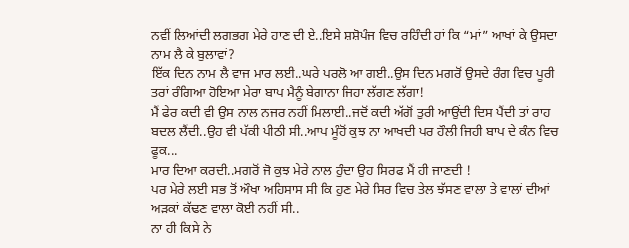ਨਵੀਂ ਲਿਆਂਦੀ ਲਗਭਗ ਮੇਰੇ ਹਾਣ ਦੀ ਏ..ਇਸੇ ਸ਼ਸ਼ੋਪੰਜ ਵਿਚ ਰਹਿੰਦੀ ਹਾਂ ਕਿ “ਮਾਂ” ਆਖਾਂ ਕੇ ਉਸਦਾ ਨਾਮ ਲੈ ਕੇ ਬੁਲਾਵਾਂ?
ਇੱਕ ਦਿਨ ਨਾਮ ਲੈ ਵਾਜ ਮਾਰ ਲਈ..ਘਰੇ ਪਰਲੋ ਆ ਗਈ..ਉਸ ਦਿਨ ਮਗਰੋਂ ਉਸਦੇ ਰੰਗ ਵਿਚ ਪੂਰੀ ਤਰਾਂ ਰੰਗਿਆ ਹੋਇਆ ਮੇਰਾ ਬਾਪ ਮੈਨੂੰ ਬੇਗਾਨਾ ਜਿਹਾ ਲੱਗਣ ਲੱਗਾ!
ਮੈਂ ਫੇਰ ਕਦੀ ਵੀ ਉਸ ਨਾਲ ਨਜਰ ਨਹੀਂ ਮਿਲਾਈ..ਜਦੋਂ ਕਦੀ ਅੱਗੋਂ ਤੁਰੀ ਆਉਂਦੀ ਦਿਸ ਪੈਂਦੀ ਤਾਂ ਰਾਹ ਬਦਲ ਲੈਂਦੀ..ਉਹ ਵੀ ਪੱਕੀ ਪੀਠੀ ਸੀ..ਆਪ ਮੂੰਹੋਂ ਕੁਝ ਨਾ ਆਖਦੀ ਪਰ ਹੌਲੀ ਜਿਹੀ ਬਾਪ ਦੇ ਕੰਨ ਵਿਚ ਫੂਕ...
ਮਾਰ ਦਿਆ ਕਰਦੀ..ਮਗਰੋਂ ਜੋ ਕੁਝ ਮੇਰੇ ਨਾਲ ਹੁੰਦਾ ਉਹ ਸਿਰਫ ਮੈਂ ਹੀ ਜਾਣਦੀ !
ਪਰ ਮੇਰੇ ਲਈ ਸਭ ਤੋਂ ਔਖਾ ਅਹਿਸਾਸ ਸੀ ਕਿ ਹੁਣ ਮੇਰੇ ਸਿਰ ਵਿਚ ਤੇਲ ਝੱਸਣ ਵਾਲਾ ਤੇ ਵਾਲਾਂ ਦੀਆਂ ਅੜਕਾਂ ਕੱਢਣ ਵਾਲਾ ਕੋਈ ਨਹੀਂ ਸੀ..
ਨਾ ਹੀ ਕਿਸੇ ਨੇ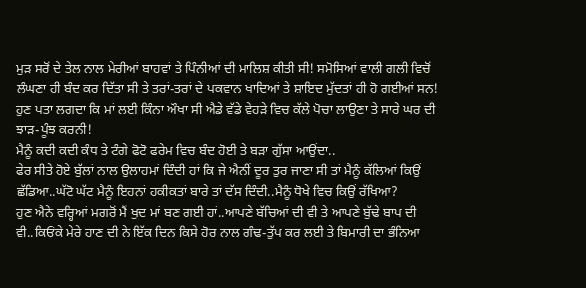ਮੁੜ ਸਰੋਂ ਦੇ ਤੇਲ ਨਾਲ ਮੇਰੀਆਂ ਬਾਹਵਾਂ ਤੇ ਪਿੰਨੀਆਂ ਦੀ ਮਾਲਿਸ਼ ਕੀਤੀ ਸੀ! ਸਮੋਸਿਆਂ ਵਾਲੀ ਗਲੀ ਵਿਚੋਂ ਲੰਘਣਾ ਹੀ ਬੰਦ ਕਰ ਦਿੱਤਾ ਸੀ ਤੇ ਤਰਾਂ-ਤਰਾਂ ਦੇ ਪਕਵਾਨ ਖਾਦਿਆਂ ਤੇ ਸ਼ਾਇਦ ਮੁੱਦਤਾਂ ਹੀ ਹੋ ਗਈਆਂ ਸਨ!
ਹੁਣ ਪਤਾ ਲਗਦਾ ਕਿ ਮਾਂ ਲਈ ਕਿੰਨਾ ਔਖਾ ਸੀ ਐਡੇ ਵੱਡੇ ਵੇਹੜੇ ਵਿਚ ਕੱਲੇ ਪੋਚਾ ਲਾਉਣਾ ਤੇ ਸਾਰੇ ਘਰ ਦੀ ਝਾੜ-ਪੂੰਝ ਕਰਨੀ!
ਮੈਨੂੰ ਕਦੀ ਕਦੀ ਕੰਧ ਤੇ ਟੰਗੇ ਫੋਟੋ ਫਰੇਮ ਵਿਚ ਬੰਦ ਹੋਈ ਤੇ ਬੜਾ ਗੁੱਸਾ ਆਉਂਦਾ..
ਫੇਰ ਸੀਤੇ ਹੋਏ ਬੁੱਲਾਂ ਨਾਲ ਉਲਾਹਮਾਂ ਦਿੰਦੀ ਹਾਂ ਕਿ ਜੇ ਐਨੀਂ ਦੂਰ ਤੁਰ ਜਾਣਾ ਸੀ ਤਾਂ ਮੈਨੂੰ ਕੱਲਿਆਂ ਕਿਉਂ ਛੱਡਿਆ..ਘੱਟੋ ਘੱਟ ਮੈਨੂੰ ਇਹਨਾਂ ਹਕੀਕਤਾਂ ਬਾਰੇ ਤਾਂ ਦੱਸ ਦਿੰਦੀ..ਮੈਨੂੰ ਧੋਖੇ ਵਿਚ ਕਿਉਂ ਰੱਖਿਆ?
ਹੁਣ ਐਨੇ ਵਰ੍ਹਿਆਂ ਮਗਰੋਂ ਮੈਂ ਖੁਦ ਮਾਂ ਬਣ ਗਈ ਹਾਂ..ਆਪਣੇ ਬੱਚਿਆਂ ਦੀ ਵੀ ਤੇ ਆਪਣੇ ਬੁੱਢੇ ਬਾਪ ਦੀ ਵੀ..ਕਿਓਂਕੇ ਮੇਰੇ ਹਾਣ ਦੀ ਨੇ ਇੱਕ ਦਿਨ ਕਿਸੇ ਹੋਰ ਨਾਲ ਗੰਢ-ਤੁੱਪ ਕਰ ਲਈ ਤੇ ਬਿਮਾਰੀ ਦਾ ਭੰਨਿਆ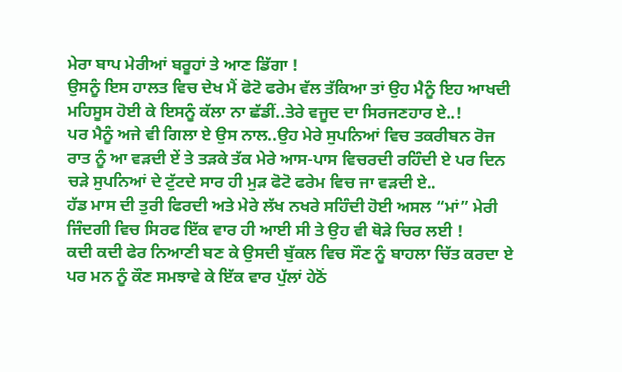ਮੇਰਾ ਬਾਪ ਮੇਰੀਆਂ ਬਰੂਹਾਂ ਤੇ ਆਣ ਡਿੱਗਾ !
ਉਸਨੂੰ ਇਸ ਹਾਲਤ ਵਿਚ ਦੇਖ ਮੈਂ ਫੋਟੋ ਫਰੇਮ ਵੱਲ ਤੱਕਿਆ ਤਾਂ ਉਹ ਮੈਨੂੰ ਇਹ ਆਖਦੀ ਮਹਿਸੂਸ ਹੋਈ ਕੇ ਇਸਨੂੰ ਕੱਲਾ ਨਾ ਛੱਡੀਂ..ਤੇਰੇ ਵਜੂਦ ਦਾ ਸਿਰਜਣਹਾਰ ਏ..!
ਪਰ ਮੈਨੂੰ ਅਜੇ ਵੀ ਗਿਲਾ ਏ ਉਸ ਨਾਲ..ਉਹ ਮੇਰੇ ਸੁਪਨਿਆਂ ਵਿਚ ਤਕਰੀਬਨ ਰੋਜ ਰਾਤ ਨੂੰ ਆ ਵੜਦੀ ਏਂ ਤੇ ਤੜਕੇ ਤੱਕ ਮੇਰੇ ਆਸ-ਪਾਸ ਵਿਚਰਦੀ ਰਹਿੰਦੀ ਏ ਪਰ ਦਿਨ ਚੜੇ ਸੁਪਨਿਆਂ ਦੇ ਟੁੱਟਦੇ ਸਾਰ ਹੀ ਮੁੜ ਫੋਟੋ ਫਰੇਮ ਵਿਚ ਜਾ ਵੜਦੀ ਏ..
ਹੱਡ ਮਾਸ ਦੀ ਤੁਰੀ ਫਿਰਦੀ ਅਤੇ ਮੇਰੇ ਲੱਖ ਨਖਰੇ ਸਹਿੰਦੀ ਹੋਈ ਅਸਲ “ਮਾਂ” ਮੇਰੀ ਜਿੰਦਗੀ ਵਿਚ ਸਿਰਫ ਇੱਕ ਵਾਰ ਹੀ ਆਈ ਸੀ ਤੇ ਉਹ ਵੀ ਥੋੜੇ ਚਿਰ ਲਈ !
ਕਦੀ ਕਦੀ ਫੇਰ ਨਿਆਣੀ ਬਣ ਕੇ ਉਸਦੀ ਬੁੱਕਲ ਵਿਚ ਸੌਣ ਨੂੰ ਬਾਹਲਾ ਚਿੱਤ ਕਰਦਾ ਏ ਪਰ ਮਨ ਨੂੰ ਕੌਣ ਸਮਝਾਵੇ ਕੇ ਇੱਕ ਵਾਰ ਪੁੱਲਾਂ ਹੇਠੋਂ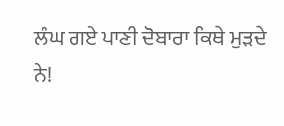ਲੰਘ ਗਏ ਪਾਣੀ ਦੋਬਾਰਾ ਕਿਥੇ ਮੁੜਦੇ ਨੇ!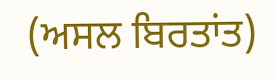(ਅਸਲ ਬਿਰਤਾਂਤ)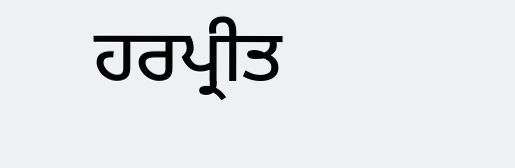ਹਰਪ੍ਰੀਤ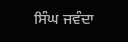ਸਿੰਘ ਜਵੰਦਾ